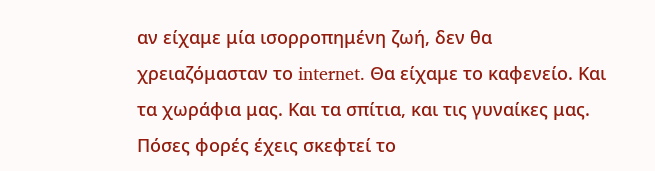αν είχαμε μία ισορροπημένη ζωή, δεν θα χρειαζόμασταν το internet. Θα είχαμε το καφενείο. Και τα χωράφια μας. Και τα σπίτια, και τις γυναίκες μας. Πόσες φορές έχεις σκεφτεί το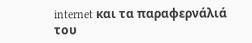internet και τα παραφερνάλιά του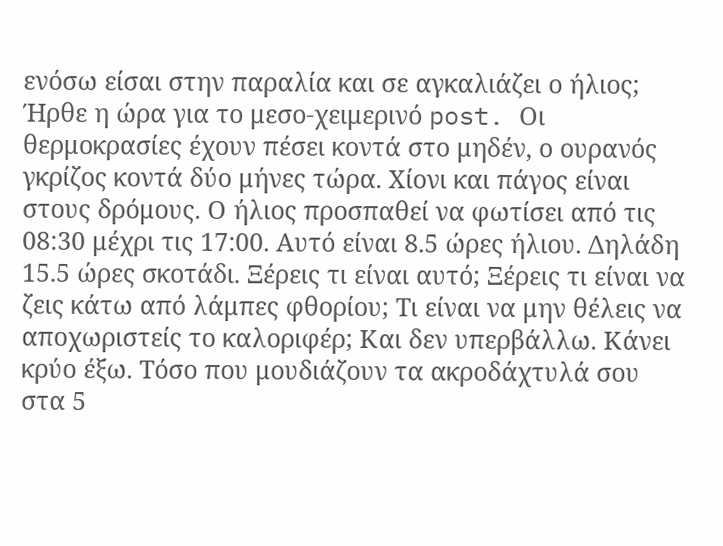ενόσω είσαι στην παραλία και σε αγκαλιάζει ο ήλιος;
Ήρθε η ώρα για το μεσο-χειμερινό post. Οι θερμοκρασίες έχουν πέσει κοντά στο μηδέν, ο ουρανός γκρίζος κοντά δύο μήνες τώρα. Χίονι και πάγος είναι στους δρόμους. Ο ήλιος προσπαθεί να φωτίσει από τις 08:30 μέχρι τις 17:00. Αυτό είναι 8.5 ώρες ήλιου. Δηλάδη 15.5 ώρες σκοτάδι. Ξέρεις τι είναι αυτό; Ξέρεις τι είναι να ζεις κάτω από λάμπες φθορίου; Τι είναι να μην θέλεις να αποχωριστείς το καλοριφέρ; Και δεν υπερβάλλω. Κάνει κρύο έξω. Τόσο που μουδιάζουν τα ακροδάχτυλά σου στα 5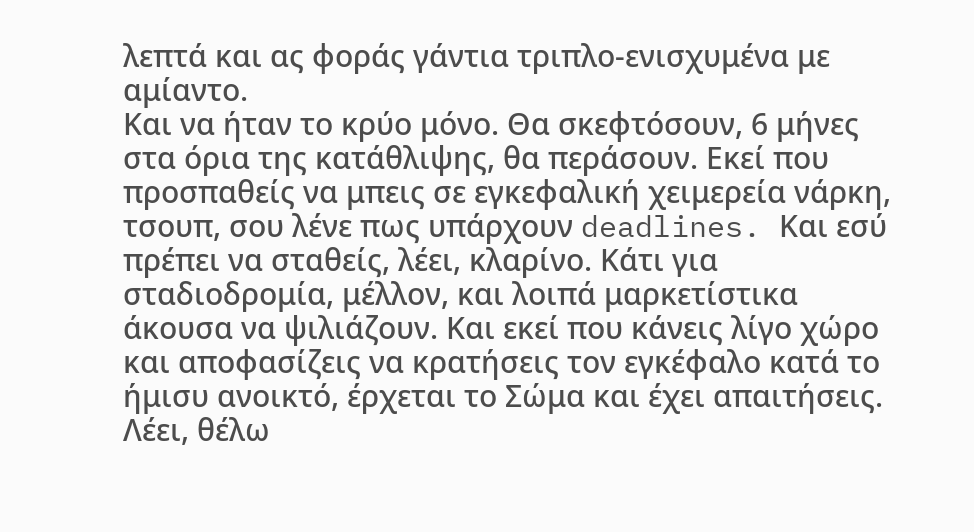λεπτά και ας φοράς γάντια τριπλο-ενισχυμένα με αμίαντο.
Και να ήταν το κρύο μόνο. Θα σκεφτόσουν, 6 μήνες στα όρια της κατάθλιψης, θα περάσουν. Εκεί που προσπαθείς να μπεις σε εγκεφαλική χειμερεία νάρκη, τσουπ, σου λένε πως υπάρχουν deadlines. Και εσύ πρέπει να σταθείς, λέει, κλαρίνο. Κάτι για σταδιοδρομία, μέλλον, και λοιπά μαρκετίστικα άκουσα να ψιλιάζουν. Και εκεί που κάνεις λίγο χώρο και αποφασίζεις να κρατήσεις τον εγκέφαλο κατά το ήμισυ ανοικτό, έρχεται το Σώμα και έχει απαιτήσεις. Λέει, θέλω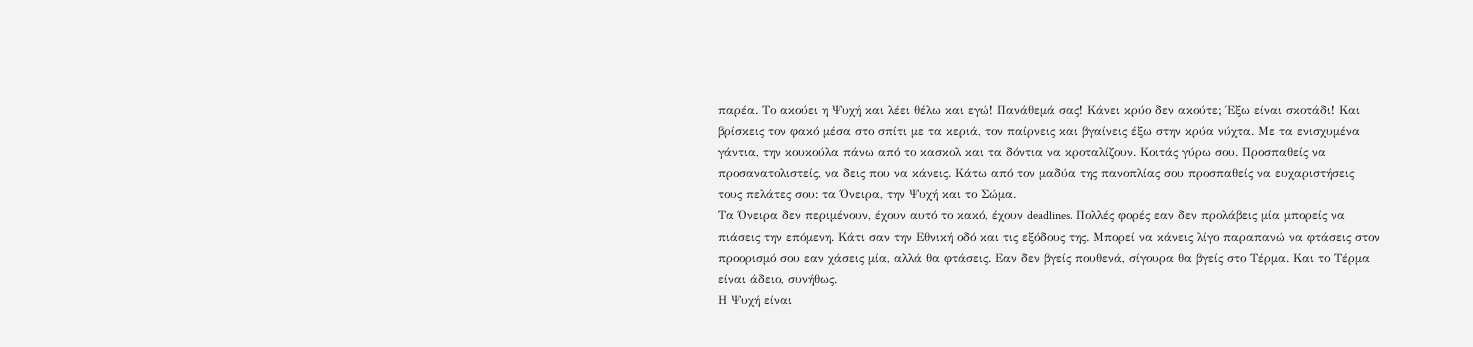παρέα. Το ακούει η Ψυχή και λέει θέλω και εγώ! Πανάθεμά σας! Κάνει κρύο δεν ακούτε; Έξω είναι σκοτάδι! Και βρίσκεις τον φακό μέσα στο σπίτι με τα κεριά, τον παίρνεις και βγαίνεις έξω στην κρύα νύχτα. Με τα ενισχυμένα γάντια, την κουκούλα πάνω από το κασκολ και τα δόντια να κροταλίζουν. Κοιτάς γύρω σου. Προσπαθείς να προσανατολιστείς, να δεις που να κάνεις. Κάτω από τον μαδύα της πανοπλίας σου προσπαθείς να ευχαριστήσεις τους πελάτες σου: τα Όνειρα, την Ψυχή και το Σώμα.
Τα Όνειρα δεν περιμένουν, έχουν αυτό το κακό, έχουν deadlines. Πολλές φορές εαν δεν προλάβεις μία μπορείς να πιάσεις την επόμενη. Κάτι σαν την Εθνική οδό και τις εξόδους της. Μπορεί να κάνεις λίγο παραπανώ να φτάσεις στον προορισμό σου εαν χάσεις μία, αλλά θα φτάσεις. Εαν δεν βγείς πουθενά, σίγουρα θα βγείς στο Τέρμα. Και το Τέρμα είναι άδειο, συνήθως.
Η Ψυχή είναι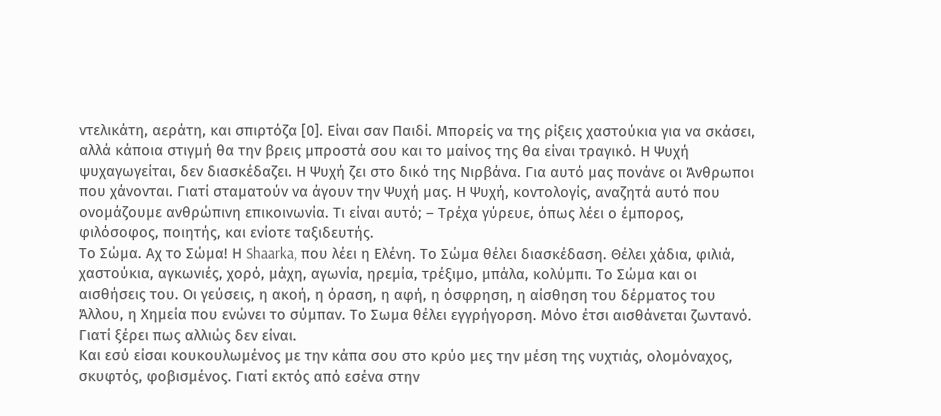ντελικάτη, αεράτη, και σπιρτόζα [0]. Είναι σαν Παιδί. Μπορείς να της ρίξεις χαστούκια για να σκάσει, αλλά κάποια στιγμή θα την βρεις μπροστά σου και το μαίνος της θα είναι τραγικό. Η Ψυχή ψυχαγωγείται, δεν διασκέδαζει. Η Ψυχή ζει στο δικό της Νιρβάνα. Για αυτό μας πονάνε οι Άνθρωποι που χάνονται. Γιατί σταματούν να άγουν την Ψυχή μας. Η Ψυχή, κοντολογίς, αναζητά αυτό που ονομάζουμε ανθρώπινη επικοινωνία. Τι είναι αυτό; – Τρέχα γύρευε, όπως λέει ο έμπορος, φιλόσοφος, ποιητής, και ενίοτε ταξιδευτής.
Το Σώμα. Αχ το Σώμα! Η Shaarka, που λέει η Ελένη. Το Σώμα θέλει διασκέδαση. Θέλει χάδια, φιλιά, χαστούκια, αγκωνιές, χορό, μάχη, αγωνία, ηρεμία, τρέξιμο, μπάλα, κολύμπι. Το Σώμα και οι αισθήσεις του. Οι γεύσεις, η ακοή, η όραση, η αφή, η όσφρηση, η αίσθηση του δέρματος του Άλλου, η Χημεία που ενώνει το σύμπαν. Το Σωμα θέλει εγγρήγορση. Μόνο έτσι αισθάνεται ζωντανό. Γιατί ξέρει πως αλλιώς δεν είναι.
Και εσύ είσαι κουκουλωμένος με την κάπα σου στο κρύο μες την μέση της νυχτιάς, ολομόναχος, σκυφτός, φοβισμένος. Γιατί εκτός από εσένα στην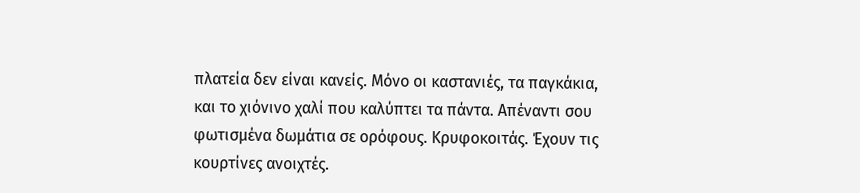πλατεία δεν είναι κανείς. Μόνο οι καστανιές, τα παγκάκια, και το χιόνινο χαλί που καλύπτει τα πάντα. Απέναντι σου φωτισμένα δωμάτια σε ορόφους. Κρυφοκοιτάς. Έχουν τις κουρτίνες ανοιχτές.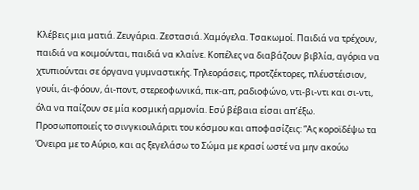Κλέβεις μια ματιά. Ζευγάρια. Ζεστασιά. Χαμόγελα. Τσακωμοί. Παιδιά να τρέχουν, παιδιά να κοιμούνται, παιδιά να κλαίνε. Κοπέλες να διαβάζουν βιβλία, αγόρια να χτυπιούνται σε όργανα γυμναστικής. Τηλεοράσεις, προτζέκτορες, πλέυστέισιον, γουίι, άι-φόουν, άι-ποντ, στερεοφωνικά, πικ-απ, ραδιοφώνο, ντι-βι-ντι και σι-ντι, όλα να παίζουν σε μία κοσμική αρμονία. Εσύ βέβαια είσαι απ’έξω. Προσωποποιείς το σινγκιουλάριτι του κόσμου και αποφασίζεις: “Ας κοροϊδέψω τα Όνειρα με το Αύριο, και ας ξεγελάσω το Σώμα με κρασί ωστέ να μην ακούω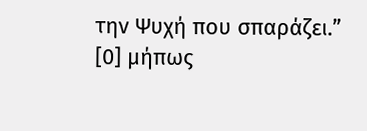την Ψυχή που σπαράζει.”
[0] μήπως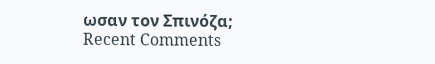ωσαν τον Σπινόζα;
Recent Comments